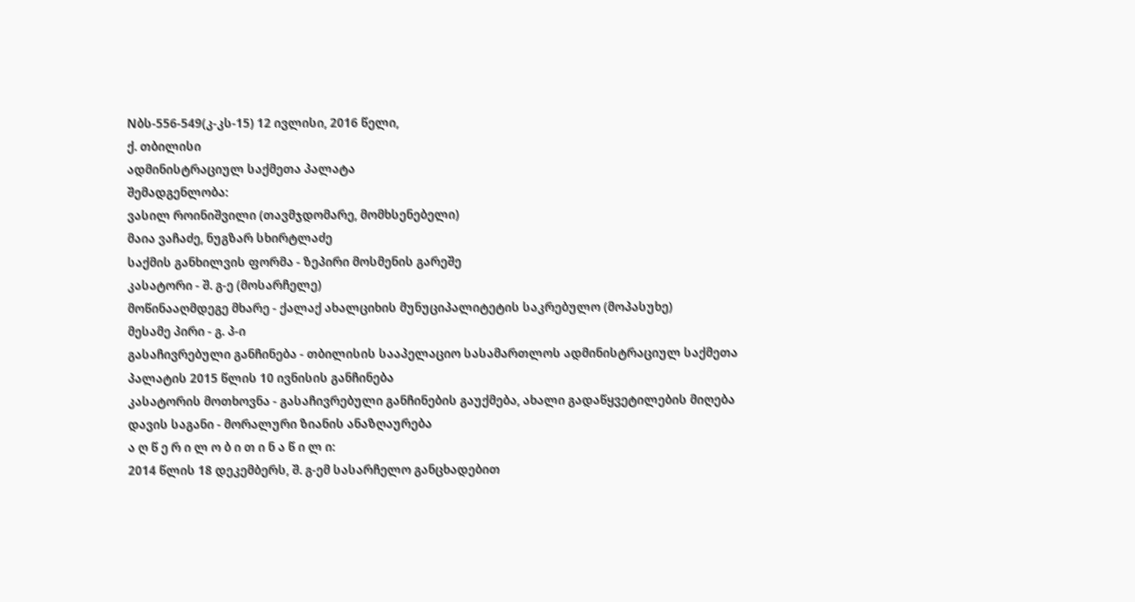Nბს-556-549(კ-კს-15) 12 ივლისი, 2016 წელი,
ქ. თბილისი
ადმინისტრაციულ საქმეთა პალატა
შემადგენლობა:
ვასილ როინიშვილი (თავმჯდომარე, მომხსენებელი)
მაია ვაჩაძე, ნუგზარ სხირტლაძე
საქმის განხილვის ფორმა - ზეპირი მოსმენის გარეშე
კასატორი - შ. გ-ე (მოსარჩელე)
მოწინააღმდეგე მხარე - ქალაქ ახალციხის მუნუციპალიტეტის საკრებულო (მოპასუხე)
მესამე პირი - გ. პ-ი
გასაჩივრებული განჩინება - თბილისის სააპელაციო სასამართლოს ადმინისტრაციულ საქმეთა პალატის 2015 წლის 10 ივნისის განჩინება
კასატორის მოთხოვნა - გასაჩივრებული განჩინების გაუქმება, ახალი გადაწყვეტილების მიღება
დავის საგანი - მორალური ზიანის ანაზღაურება
ა ღ წ ე რ ი ლ ო ბ ი თ ი ნ ა წ ი ლ ი:
2014 წლის 18 დეკემბერს, შ. გ-ემ სასარჩელო განცხადებით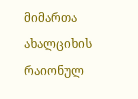მიმართა ახალციხის რაიონულ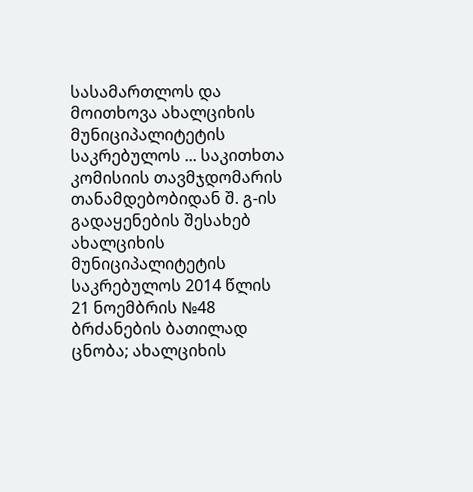სასამართლოს და მოითხოვა ახალციხის მუნიციპალიტეტის საკრებულოს ... საკითხთა კომისიის თავმჯდომარის თანამდებობიდან შ. გ-ის გადაყენების შესახებ ახალციხის მუნიციპალიტეტის საკრებულოს 2014 წლის 21 ნოემბრის №48 ბრძანების ბათილად ცნობა; ახალციხის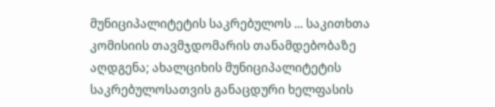მუნიციპალიტეტის საკრებულოს ... საკითხთა კომისიის თავმჯდომარის თანამდებობაზე აღდგენა; ახალციხის მუნიციპალიტეტის საკრებულოსათვის განაცდური ხელფასის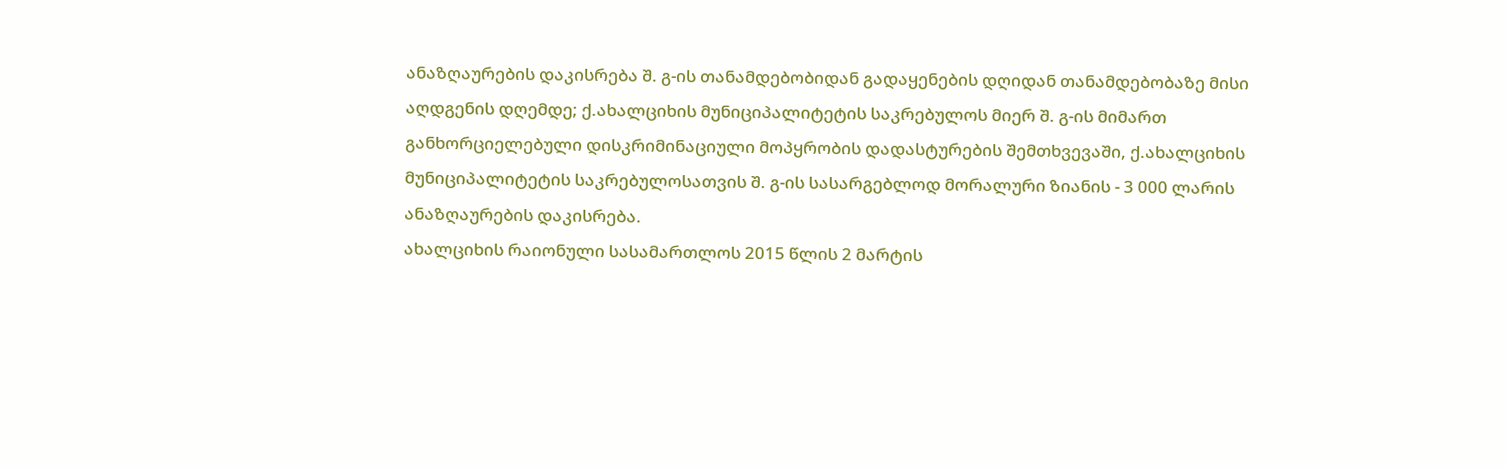ანაზღაურების დაკისრება შ. გ-ის თანამდებობიდან გადაყენების დღიდან თანამდებობაზე მისი აღდგენის დღემდე; ქ.ახალციხის მუნიციპალიტეტის საკრებულოს მიერ შ. გ-ის მიმართ განხორციელებული დისკრიმინაციული მოპყრობის დადასტურების შემთხვევაში, ქ.ახალციხის მუნიციპალიტეტის საკრებულოსათვის შ. გ-ის სასარგებლოდ მორალური ზიანის - 3 000 ლარის ანაზღაურების დაკისრება.
ახალციხის რაიონული სასამართლოს 2015 წლის 2 მარტის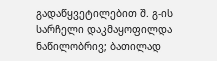გადაწყვეტილებით შ. გ-ის სარჩელი დაკმაყოფილდა ნაწილობრივ; ბათილად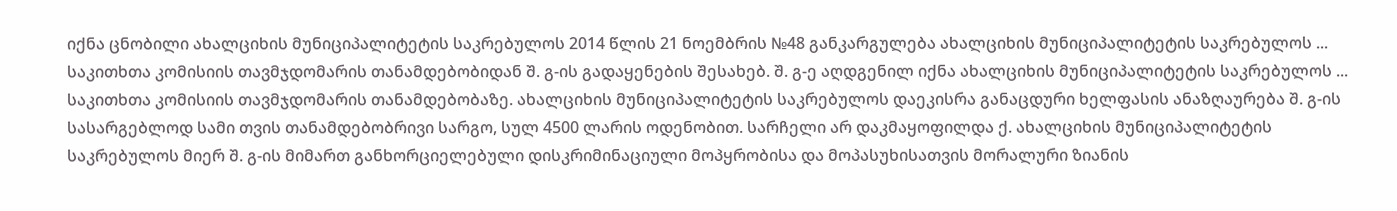იქნა ცნობილი ახალციხის მუნიციპალიტეტის საკრებულოს 2014 წლის 21 ნოემბრის №48 განკარგულება ახალციხის მუნიციპალიტეტის საკრებულოს ... საკითხთა კომისიის თავმჯდომარის თანამდებობიდან შ. გ-ის გადაყენების შესახებ. შ. გ-ე აღდგენილ იქნა ახალციხის მუნიციპალიტეტის საკრებულოს ... საკითხთა კომისიის თავმჯდომარის თანამდებობაზე. ახალციხის მუნიციპალიტეტის საკრებულოს დაეკისრა განაცდური ხელფასის ანაზღაურება შ. გ-ის სასარგებლოდ სამი თვის თანამდებობრივი სარგო, სულ 4500 ლარის ოდენობით. სარჩელი არ დაკმაყოფილდა ქ. ახალციხის მუნიციპალიტეტის საკრებულოს მიერ შ. გ-ის მიმართ განხორციელებული დისკრიმინაციული მოპყრობისა და მოპასუხისათვის მორალური ზიანის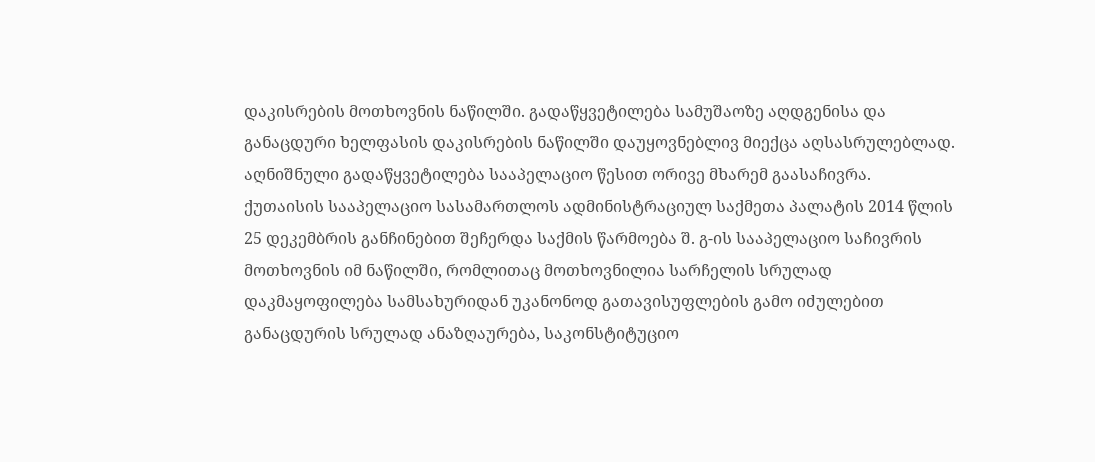დაკისრების მოთხოვნის ნაწილში. გადაწყვეტილება სამუშაოზე აღდგენისა და განაცდური ხელფასის დაკისრების ნაწილში დაუყოვნებლივ მიექცა აღსასრულებლად.
აღნიშნული გადაწყვეტილება სააპელაციო წესით ორივე მხარემ გაასაჩივრა.
ქუთაისის სააპელაციო სასამართლოს ადმინისტრაციულ საქმეთა პალატის 2014 წლის 25 დეკემბრის განჩინებით შეჩერდა საქმის წარმოება შ. გ-ის სააპელაციო საჩივრის მოთხოვნის იმ ნაწილში, რომლითაც მოთხოვნილია სარჩელის სრულად დაკმაყოფილება სამსახურიდან უკანონოდ გათავისუფლების გამო იძულებით განაცდურის სრულად ანაზღაურება, საკონსტიტუციო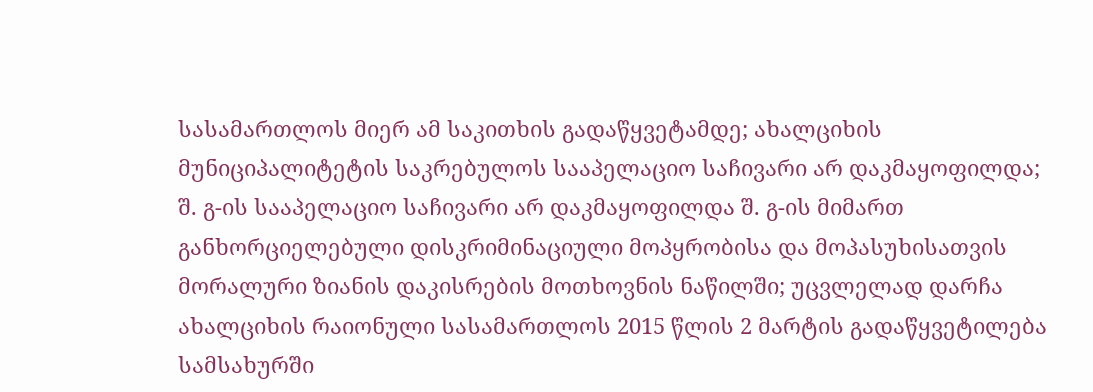სასამართლოს მიერ ამ საკითხის გადაწყვეტამდე; ახალციხის მუნიციპალიტეტის საკრებულოს სააპელაციო საჩივარი არ დაკმაყოფილდა; შ. გ-ის სააპელაციო საჩივარი არ დაკმაყოფილდა შ. გ-ის მიმართ განხორციელებული დისკრიმინაციული მოპყრობისა და მოპასუხისათვის მორალური ზიანის დაკისრების მოთხოვნის ნაწილში; უცვლელად დარჩა ახალციხის რაიონული სასამართლოს 2015 წლის 2 მარტის გადაწყვეტილება სამსახურში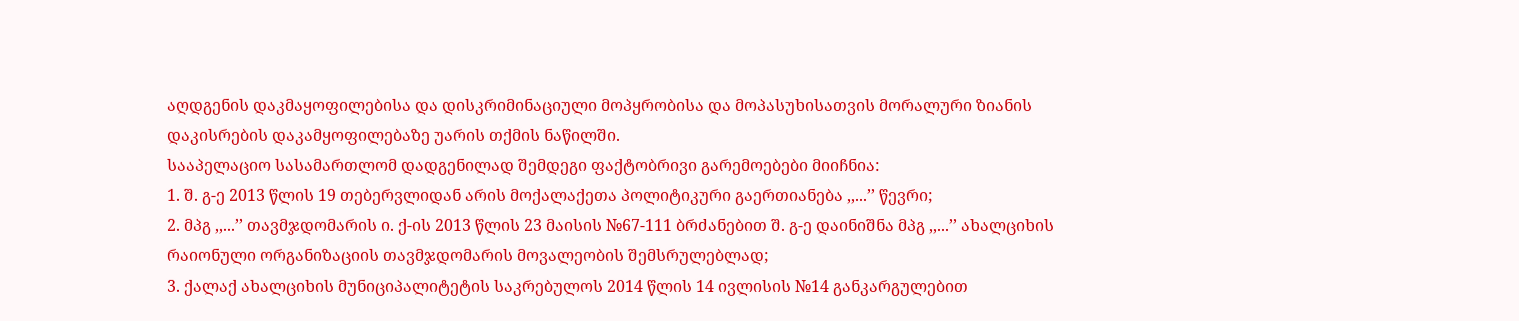აღდგენის დაკმაყოფილებისა და დისკრიმინაციული მოპყრობისა და მოპასუხისათვის მორალური ზიანის დაკისრების დაკამყოფილებაზე უარის თქმის ნაწილში.
სააპელაციო სასამართლომ დადგენილად შემდეგი ფაქტობრივი გარემოებები მიიჩნია:
1. შ. გ-ე 2013 წლის 19 თებერვლიდან არის მოქალაქეთა პოლიტიკური გაერთიანება ,,...’’ წევრი;
2. მპგ ,,...’’ თავმჯდომარის ი. ქ-ის 2013 წლის 23 მაისის №67-111 ბრძანებით შ. გ-ე დაინიშნა მპგ ,,...’’ ახალციხის რაიონული ორგანიზაციის თავმჯდომარის მოვალეობის შემსრულებლად;
3. ქალაქ ახალციხის მუნიციპალიტეტის საკრებულოს 2014 წლის 14 ივლისის №14 განკარგულებით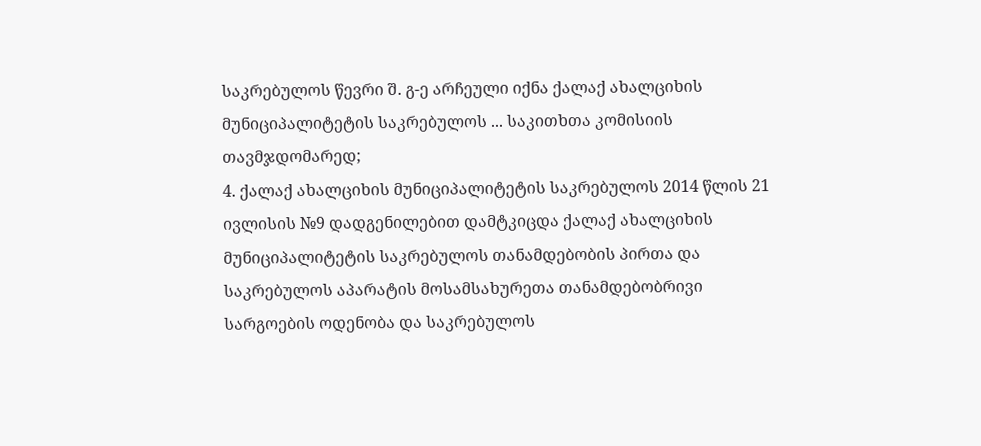საკრებულოს წევრი შ. გ-ე არჩეული იქნა ქალაქ ახალციხის მუნიციპალიტეტის საკრებულოს ... საკითხთა კომისიის თავმჯდომარედ;
4. ქალაქ ახალციხის მუნიციპალიტეტის საკრებულოს 2014 წლის 21 ივლისის №9 დადგენილებით დამტკიცდა ქალაქ ახალციხის მუნიციპალიტეტის საკრებულოს თანამდებობის პირთა და საკრებულოს აპარატის მოსამსახურეთა თანამდებობრივი სარგოების ოდენობა და საკრებულოს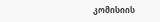კომისიის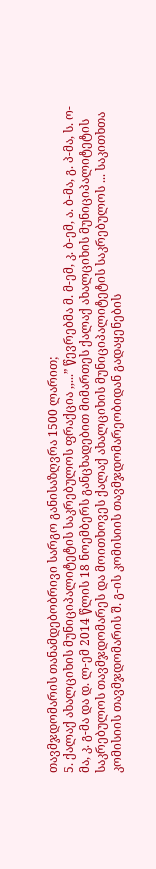თავმჯდომარის თანამდებობრივი სარგო განისაზღვრა 1500 ლარით;
5. ქალაქ ახალციხის მუნიციპალიტეტის საკრებულოს ფრაქცია ,,...” წევრებმა მ. მ-ემ, კ. ბ-ემ, ა. ბ-მა, გ. პ-მა, ს. ო-მა, კ. გ-მა და დ. ლ-ემ 2014 წლის 18 ნოემბერს განცხადებით მიმართეს ქალაქ ახალციხის მუნიციპალიტეტის საკრებულოს თავმჯდომარეს და მოითხოვეს ქალაქ ახალციხის მუნიციპალიტეტის საკრებულოს ... საკითხთა კომისიის თავმჯდომარის შ. გ-ის კომისიის თავმჯდომარეობიდან გადაყენების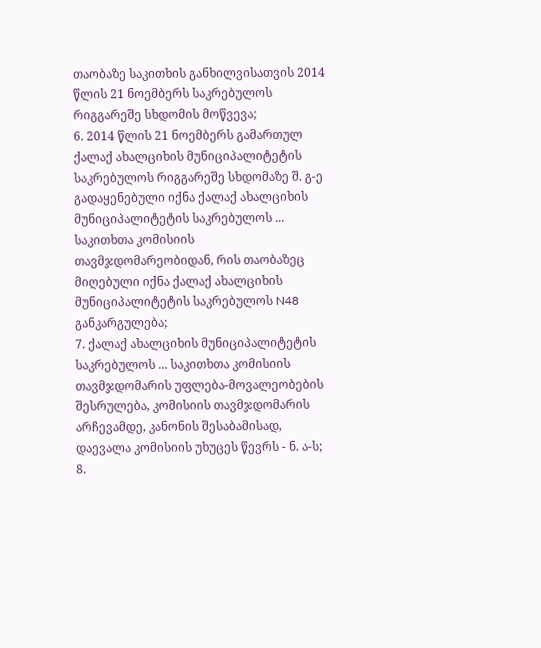თაობაზე საკითხის განხილვისათვის 2014 წლის 21 ნოემბერს საკრებულოს რიგგარეშე სხდომის მოწვევა;
6. 2014 წლის 21 ნოემბერს გამართულ ქალაქ ახალციხის მუნიციპალიტეტის საკრებულოს რიგგარეშე სხდომაზე შ. გ-ე გადაყენებული იქნა ქალაქ ახალციხის მუნიციპალიტეტის საკრებულოს ... საკითხთა კომისიის თავმჯდომარეობიდან, რის თაობაზეც მიღებული იქნა ქალაქ ახალციხის მუნიციპალიტეტის საკრებულოს N48 განკარგულება;
7. ქალაქ ახალციხის მუნიციპალიტეტის საკრებულოს ... საკითხთა კომისიის თავმჯდომარის უფლება-მოვალეობების შესრულება, კომისიის თავმჯდომარის არჩევამდე, კანონის შესაბამისად, დაევალა კომისიის უხუცეს წევრს - ნ. ა-ს;
8.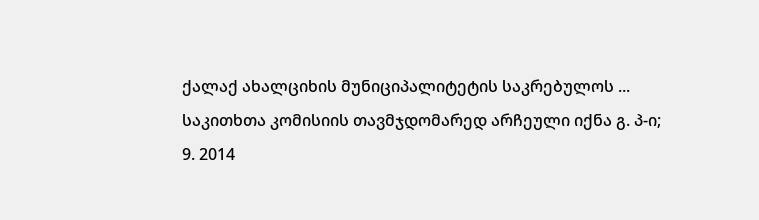ქალაქ ახალციხის მუნიციპალიტეტის საკრებულოს ... საკითხთა კომისიის თავმჯდომარედ არჩეული იქნა გ. პ-ი;
9. 2014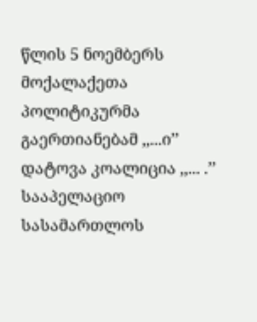წლის 5 ნოემბერს მოქალაქეთა პოლიტიკურმა გაერთიანებამ ,,...ი’’ დატოვა კოალიცია ,,... .’’
სააპელაციო სასამართლოს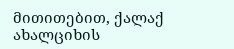მითითებით, ქალაქ ახალციხის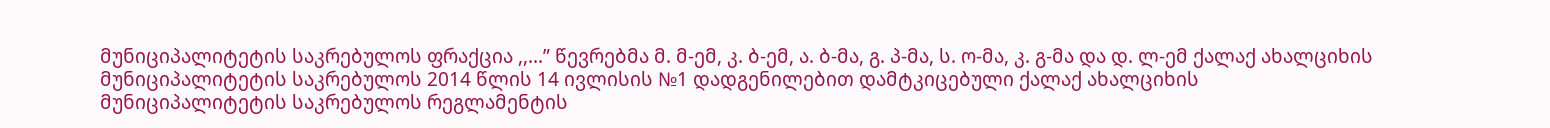მუნიციპალიტეტის საკრებულოს ფრაქცია ,,...” წევრებმა მ. მ-ემ, კ. ბ-ემ, ა. ბ-მა, გ. პ-მა, ს. ო-მა, კ. გ-მა და დ. ლ-ემ ქალაქ ახალციხის მუნიციპალიტეტის საკრებულოს 2014 წლის 14 ივლისის №1 დადგენილებით დამტკიცებული ქალაქ ახალციხის მუნიციპალიტეტის საკრებულოს რეგლამენტის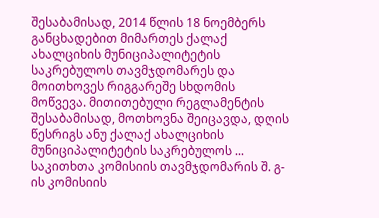შესაბამისად, 2014 წლის 18 ნოემბერს განცხადებით მიმართეს ქალაქ ახალციხის მუნიციპალიტეტის საკრებულოს თავმჯდომარეს და მოითხოვეს რიგგარეშე სხდომის მოწვევა. მითითებული რეგლამენტის შესაბამისად, მოთხოვნა შეიცავდა, დღის წესრიგს ანუ ქალაქ ახალციხის მუნიციპალიტეტის საკრებულოს ... საკითხთა კომისიის თავმჯდომარის შ. გ-ის კომისიის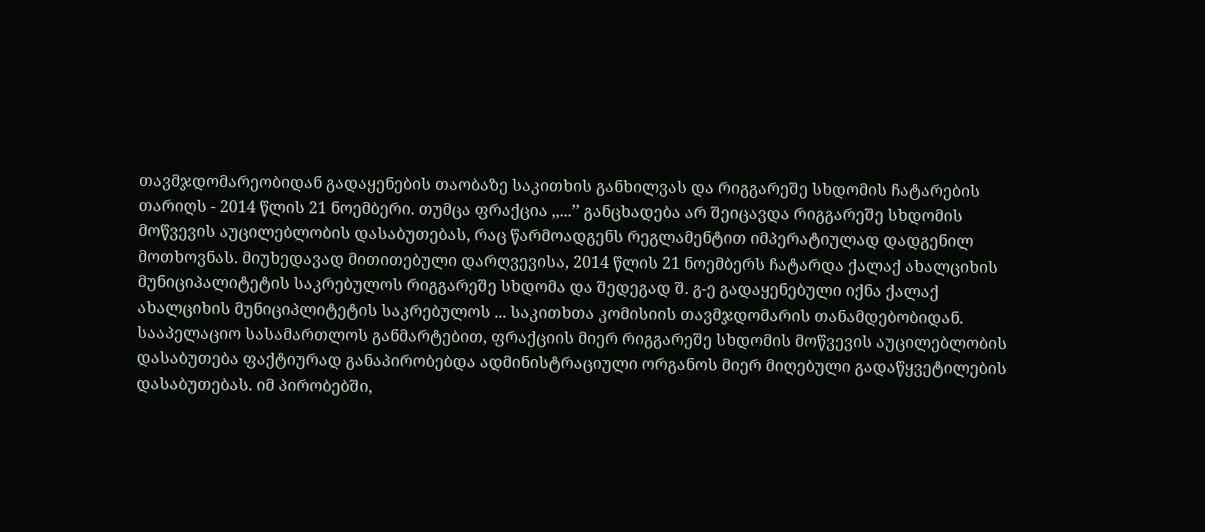თავმჯდომარეობიდან გადაყენების თაობაზე საკითხის განხილვას და რიგგარეშე სხდომის ჩატარების თარიღს - 2014 წლის 21 ნოემბერი. თუმცა ფრაქცია ,,...’’ განცხადება არ შეიცავდა რიგგარეშე სხდომის მოწვევის აუცილებლობის დასაბუთებას, რაც წარმოადგენს რეგლამენტით იმპერატიულად დადგენილ მოთხოვნას. მიუხედავად მითითებული დარღვევისა, 2014 წლის 21 ნოემბერს ჩატარდა ქალაქ ახალციხის მუნიციპალიტეტის საკრებულოს რიგგარეშე სხდომა და შედეგად შ. გ-ე გადაყენებული იქნა ქალაქ ახალციხის მუნიციპლიტეტის საკრებულოს ... საკითხთა კომისიის თავმჯდომარის თანამდებობიდან.
სააპელაციო სასამართლოს განმარტებით, ფრაქციის მიერ რიგგარეშე სხდომის მოწვევის აუცილებლობის დასაბუთება ფაქტიურად განაპირობებდა ადმინისტრაციული ორგანოს მიერ მიღებული გადაწყვეტილების დასაბუთებას. იმ პირობებში,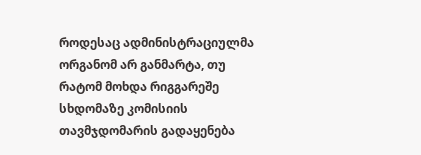როდესაც ადმინისტრაციულმა ორგანომ არ განმარტა, თუ რატომ მოხდა რიგგარეშე სხდომაზე კომისიის თავმჯდომარის გადაყენება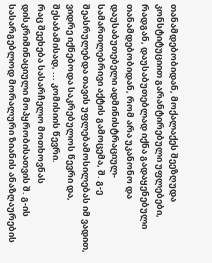თანამდებობიდან, მოქალაქეს შეეზღუდა კონსტიტუციით გარანტირებული უფლებები, რადგან, დაუსაბუთებლად იქნა გადაყენებული თანამდებობიდან, რომ არა უკანონო და დაუსაბუთებელი ადმინისტრაციულ-სამართლებრივი აქტის გამოცემა, შ. გ-ე შეასრულებდა თავის უფლებამოსილებას იმ ვადით, ვიდრე იქნებოდა საკრებულოს წევრი და, შესაბამისად, ... კომისიის წევრი.
რაც შეეხება სასარჩელო მოთხოვნას დისკრიმინაციული მოპყრობისათვის შ. გ-ის სასარგებლოდ მორალური ზიანის ანაზღაურების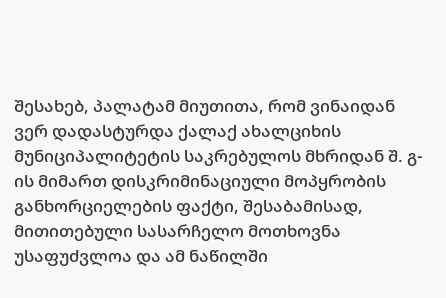შესახებ, პალატამ მიუთითა, რომ ვინაიდან ვერ დადასტურდა ქალაქ ახალციხის მუნიციპალიტეტის საკრებულოს მხრიდან შ. გ-ის მიმართ დისკრიმინაციული მოპყრობის განხორციელების ფაქტი, შესაბამისად, მითითებული სასარჩელო მოთხოვნა უსაფუძვლოა და ამ ნაწილში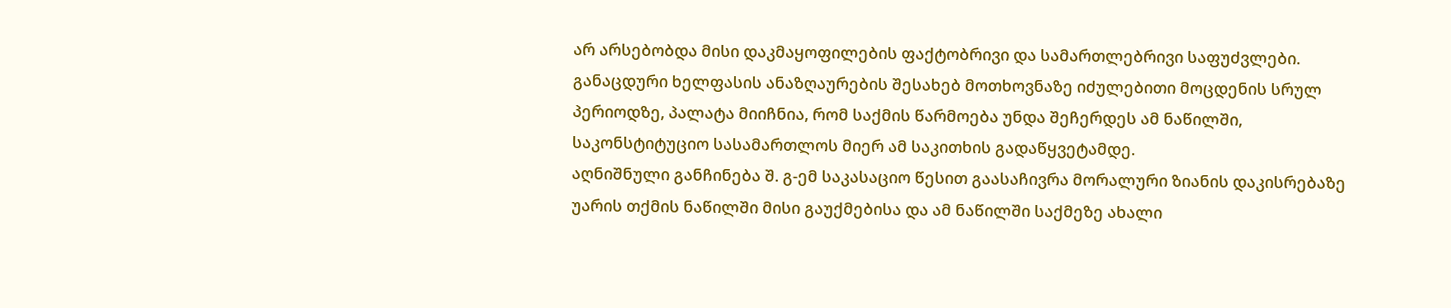არ არსებობდა მისი დაკმაყოფილების ფაქტობრივი და სამართლებრივი საფუძვლები.
განაცდური ხელფასის ანაზღაურების შესახებ მოთხოვნაზე იძულებითი მოცდენის სრულ პერიოდზე, პალატა მიიჩნია, რომ საქმის წარმოება უნდა შეჩერდეს ამ ნაწილში, საკონსტიტუციო სასამართლოს მიერ ამ საკითხის გადაწყვეტამდე.
აღნიშნული განჩინება შ. გ-ემ საკასაციო წესით გაასაჩივრა მორალური ზიანის დაკისრებაზე უარის თქმის ნაწილში მისი გაუქმებისა და ამ ნაწილში საქმეზე ახალი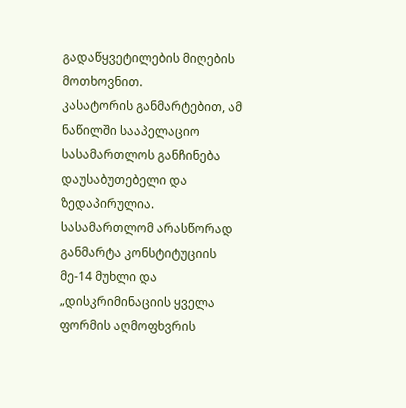გადაწყვეტილების მიღების მოთხოვნით.
კასატორის განმარტებით, ამ ნაწილში სააპელაციო სასამართლოს განჩინება დაუსაბუთებელი და ზედაპირულია. სასამართლომ არასწორად განმარტა კონსტიტუციის მე-14 მუხლი და „დისკრიმინაციის ყველა ფორმის აღმოფხვრის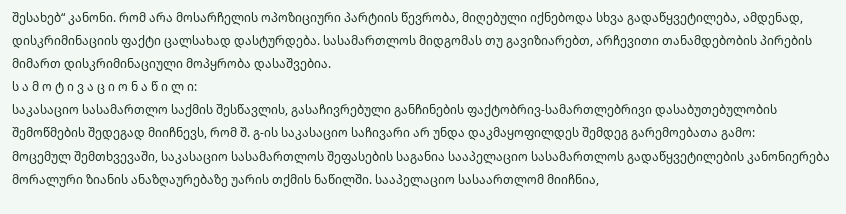შესახებ“ კანონი. რომ არა მოსარჩელის ოპოზიციური პარტიის წევრობა, მიღებული იქნებოდა სხვა გადაწყვეტილება, ამდენად, დისკრიმინაციის ფაქტი ცალსახად დასტურდება. სასამართლოს მიდგომას თუ გავიზიარებთ, არჩევითი თანამდებობის პირების მიმართ დისკრიმინაციული მოპყრობა დასაშვებია.
ს ა მ ო ტ ი ვ ა ც ი ო ნ ა წ ი ლ ი:
საკასაციო სასამართლო საქმის შესწავლის, გასაჩივრებული განჩინების ფაქტობრივ-სამართლებრივი დასაბუთებულობის შემოწმების შედეგად მიიჩნევს, რომ შ. გ-ის საკასაციო საჩივარი არ უნდა დაკმაყოფილდეს შემდეგ გარემოებათა გამო:
მოცემულ შემთხვევაში, საკასაციო სასამართლოს შეფასების საგანია სააპელაციო სასამართლოს გადაწყვეტილების კანონიერება მორალური ზიანის ანაზღაურებაზე უარის თქმის ნაწილში. სააპელაციო სასაართლომ მიიჩნია,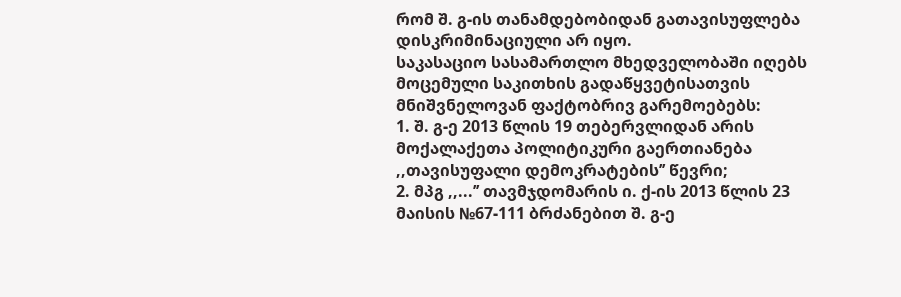რომ შ. გ-ის თანამდებობიდან გათავისუფლება დისკრიმინაციული არ იყო.
საკასაციო სასამართლო მხედველობაში იღებს მოცემული საკითხის გადაწყვეტისათვის მნიშვნელოვან ფაქტობრივ გარემოებებს:
1. შ. გ-ე 2013 წლის 19 თებერვლიდან არის მოქალაქეთა პოლიტიკური გაერთიანება ,,თავისუფალი დემოკრატების’’ წევრი;
2. მპგ ,,...’’ თავმჯდომარის ი. ქ-ის 2013 წლის 23 მაისის №67-111 ბრძანებით შ. გ-ე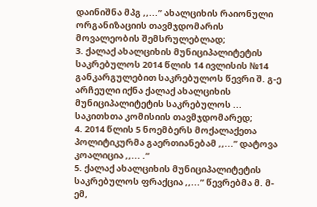დაინიშნა მპგ ,,...’’ ახალციხის რაიონული ორგანიზაციის თავმჯდომარის მოვალეობის შემსრულებლად;
3. ქალაქ ახალციხის მუნიციპალიტეტის საკრებულოს 2014 წლის 14 ივლისის №14 განკარგულებით საკრებულოს წევრი შ. გ-ე არჩეული იქნა ქალაქ ახალციხის მუნიციპალიტეტის საკრებულოს ... საკითხთა კომისიის თავმჯდომარედ;
4. 2014 წლის 5 ნოემბერს მოქალაქეთა პოლიტიკურმა გაერთიანებამ ,,...’’ დატოვა კოალიცია ,,... .“
5. ქალაქ ახალციხის მუნიციპალიტეტის საკრებულოს ფრაქცია ,,...” წევრებმა მ. მ-ემ,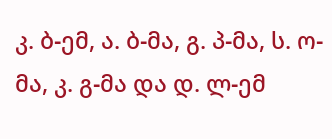კ. ბ-ემ, ა. ბ-მა, გ. პ-მა, ს. ო-მა, კ. გ-მა და დ. ლ-ემ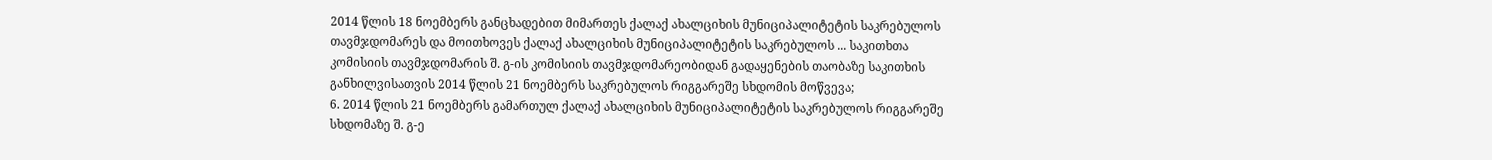2014 წლის 18 ნოემბერს განცხადებით მიმართეს ქალაქ ახალციხის მუნიციპალიტეტის საკრებულოს თავმჯდომარეს და მოითხოვეს ქალაქ ახალციხის მუნიციპალიტეტის საკრებულოს ... საკითხთა კომისიის თავმჯდომარის შ. გ-ის კომისიის თავმჯდომარეობიდან გადაყენების თაობაზე საკითხის განხილვისათვის 2014 წლის 21 ნოემბერს საკრებულოს რიგგარეშე სხდომის მოწვევა;
6. 2014 წლის 21 ნოემბერს გამართულ ქალაქ ახალციხის მუნიციპალიტეტის საკრებულოს რიგგარეშე სხდომაზე შ. გ-ე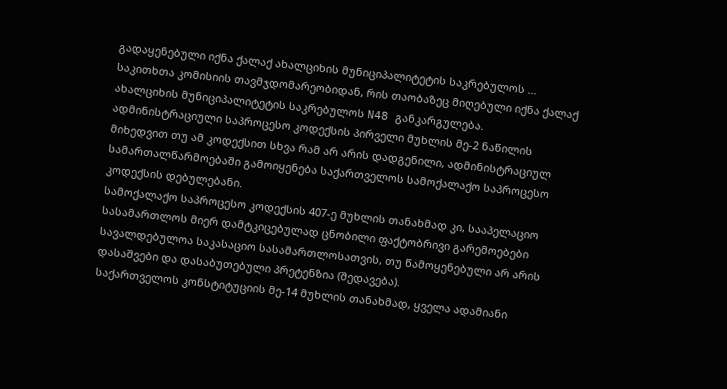გადაყენებული იქნა ქალაქ ახალციხის მუნიციპალიტეტის საკრებულოს ... საკითხთა კომისიის თავმჯდომარეობიდან, რის თაობაზეც მიღებული იქნა ქალაქ ახალციხის მუნიციპალიტეტის საკრებულოს N48 განკარგულება.
ადმინისტრაციული საპროცესო კოდექსის პირველი მუხლის მე-2 ნაწილის მიხედვით თუ ამ კოდექსით სხვა რამ არ არის დადგენილი, ადმინისტრაციულ სამართალწარმოებაში გამოიყენება საქართველოს სამოქალაქო საპროცესო კოდექსის დებულებანი.
სამოქალაქო საპროცესო კოდექსის 407-ე მუხლის თანახმად კი, სააპელაციო სასამართლოს მიერ დამტკიცებულად ცნობილი ფაქტობრივი გარემოებები სავალდებულოა საკასაციო სასამართლოსათვის, თუ წამოყენებული არ არის დასაშვები და დასაბუთებული პრეტენზია (შედავება).
საქართველოს კონსტიტუციის მე-14 მუხლის თანახმად, ყველა ადამიანი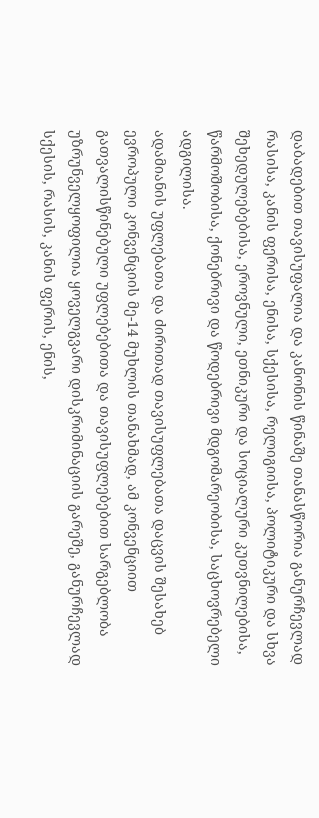დაბადებით თავისუფალია და კანონის წინაშე თანასწორია განურჩევლად რასისა, კანის ფერისა, ენისა, სქესისა, რელიგიისა, პოლიტიკური და სხვა შეხედულებებისა, ეროვნული, ეთნიკური და სოციალური კუთვნილებისა, წარმოშობისა, ქონებრივი და წოდებრივი მდგომარეობისა, საცხოვრებელი ადგილისა.
ადამიანის უფლებათა და ძირითად თავისუფლებათა დაცვის შესახებ ევროპული კონვენციის მე-14 მუხლის თანახმად, ამ კონვენციით გათვალისწინებული უფლებებითა და თავისუფლებებით სარგებლობა უზრუნველყოფილია ყოველგვარი დისკრიმინაციის გარეშე, განურჩევლად სქესის, რასის, კანის ფერის, ენის,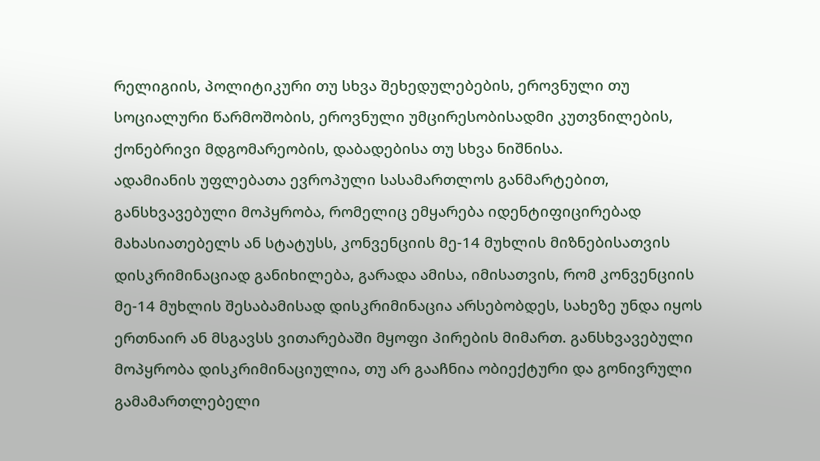რელიგიის, პოლიტიკური თუ სხვა შეხედულებების, ეროვნული თუ სოციალური წარმოშობის, ეროვნული უმცირესობისადმი კუთვნილების, ქონებრივი მდგომარეობის, დაბადებისა თუ სხვა ნიშნისა.
ადამიანის უფლებათა ევროპული სასამართლოს განმარტებით, განსხვავებული მოპყრობა, რომელიც ემყარება იდენტიფიცირებად მახასიათებელს ან სტატუსს, კონვენციის მე-14 მუხლის მიზნებისათვის დისკრიმინაციად განიხილება, გარადა ამისა, იმისათვის, რომ კონვენციის მე-14 მუხლის შესაბამისად დისკრიმინაცია არსებობდეს, სახეზე უნდა იყოს ერთნაირ ან მსგავსს ვითარებაში მყოფი პირების მიმართ. განსხვავებული მოპყრობა დისკრიმინაციულია, თუ არ გააჩნია ობიექტური და გონივრული გამამართლებელი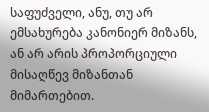საფუძველი, ანუ, თუ არ ემსახურება კანონიერ მიზანს, ან არ არის პროპორციული მისაღწევ მიზანთან მიმართებით.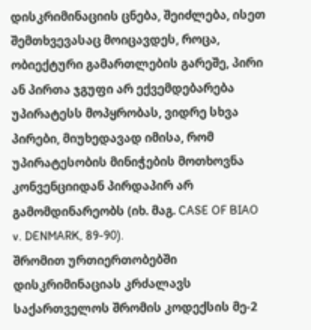დისკრიმინაციის ცნება, შეიძლება, ისეთ შემთხვევასაც მოიცავდეს, როცა, ობიექტური გამართლების გარეშე, პირი ან პირთა ჯგუფი არ ექვემდებარება უპირატესს მოპყრობას, ვიდრე სხვა პირები, მიუხედავად იმისა, რომ უპირატესობის მინიჭების მოთხოვნა კონვენციიდან პირდაპირ არ გამომდინარეობს (იხ. მაგ. CASE OF BIAO v. DENMARK, 89-90).
შრომით ურთიერთობებში დისკრიმინაციას კრძალავს საქართველოს შრომის კოდექსის მე-2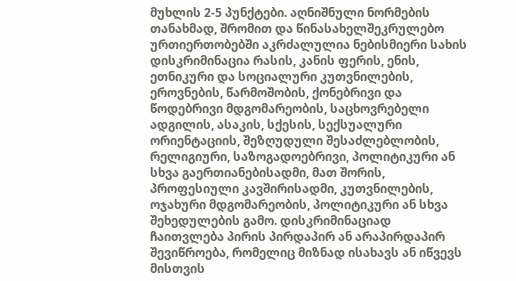მუხლის 2-5 პუნქტები. აღნიშნული ნორმების თანახმად, შრომით და წინასახელშეკრულებო ურთიერთობებში აკრძალულია ნებისმიერი სახის დისკრიმინაცია რასის, კანის ფერის, ენის, ეთნიკური და სოციალური კუთვნილების, ეროვნების, წარმოშობის, ქონებრივი და წოდებრივი მდგომარეობის, საცხოვრებელი ადგილის, ასაკის, სქესის, სექსუალური ორიენტაციის, შეზღუდული შესაძლებლობის, რელიგიური, საზოგადოებრივი, პოლიტიკური ან სხვა გაერთიანებისადმი, მათ შორის, პროფესიული კავშირისადმი, კუთვნილების, ოჯახური მდგომარეობის, პოლიტიკური ან სხვა შეხედულების გამო. დისკრიმინაციად ჩაითვლება პირის პირდაპირ ან არაპირდაპირ შევიწროება, რომელიც მიზნად ისახავს ან იწვევს მისთვის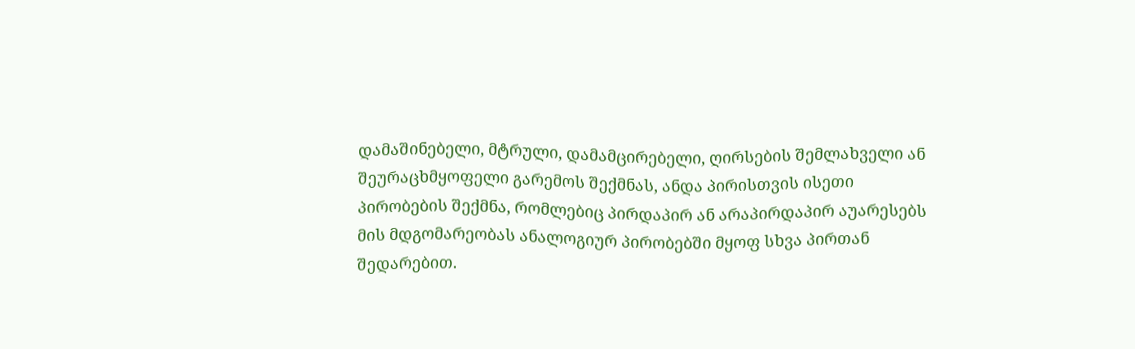დამაშინებელი, მტრული, დამამცირებელი, ღირსების შემლახველი ან შეურაცხმყოფელი გარემოს შექმნას, ანდა პირისთვის ისეთი პირობების შექმნა, რომლებიც პირდაპირ ან არაპირდაპირ აუარესებს მის მდგომარეობას ანალოგიურ პირობებში მყოფ სხვა პირთან შედარებით.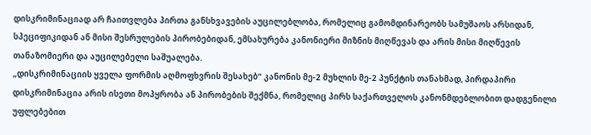დისკრიმინაციად არ ჩაითვლება პირთა განსხვავების აუცილებლობა, რომელიც გამომდინარეობს სამუშაოს არსიდან, სპეციფიკიდან ან მისი შესრულების პირობებიდან, ემსახურება კანონიერი მიზნის მიღწევას და არის მისი მიღწევის თანაზომიერი და აუცილებელი საშუალება.
„დისკრიმინაციის ყველა ფორმის აღმოფხვრის შესახებ“ კანონის მე-2 მუხლის მე-2 პუნქტის თანახმად, პირდაპირი დისკრიმინაცია არის ისეთი მოპყრობა ან პირობების შექმნა, რომელიც პირს საქართველოს კანონმდებლობით დადგენილი უფლებებით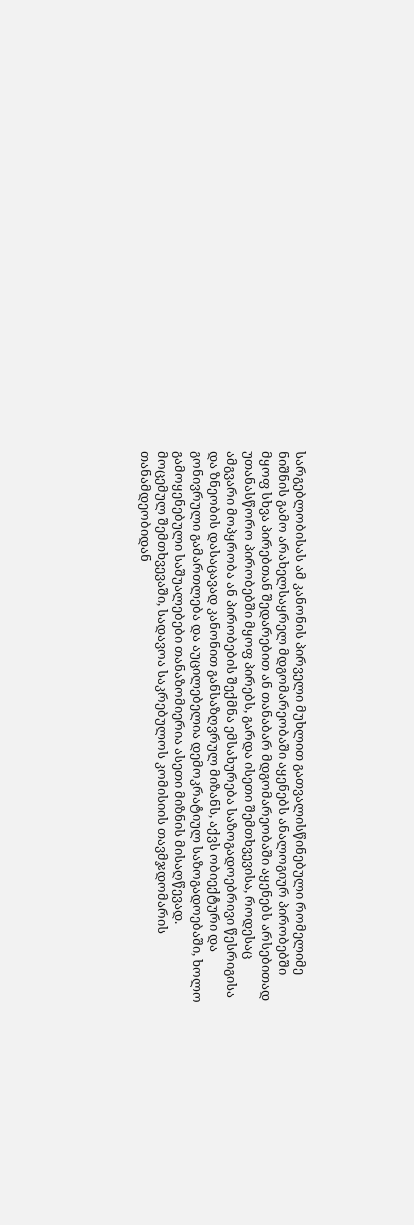სარგებლობისას ამ კანონის პირველი მუხლით გათვალისწინებული რომელიმე ნიშნის გამო არახელსაყრელ მდგომარეობაში აყენებს ანალოგიურ პირობებში მყოფ სხვა პირებთან შედარებით ან თანაბარ მდგომარეობაში აყენებს არსებითად უთანასწორო პირობებში მყოფ პირებს, გარდა ისეთი შემთხვევისა, როდესაც ამგვარი მოპყრობა ან პირობების შექმნა ემსახურება საზოგადოებრივი წესრიგისა და ზნეობის დასაცავად კანონით განსაზღვრულ მიზანს, აქვს ობიექტური და გონივრული გამართლება და აუცილებელია დემოკრატიულ საზოგადოებაში, ხოლო გამოყენებული საშუალებები თანაზომიერია ასეთი მიზნის მისაღწევად.
მოცემულ შემთხვევაში, სადავოა საკრებულოს კომისიის თავმჯდომარის თანამდეობიდან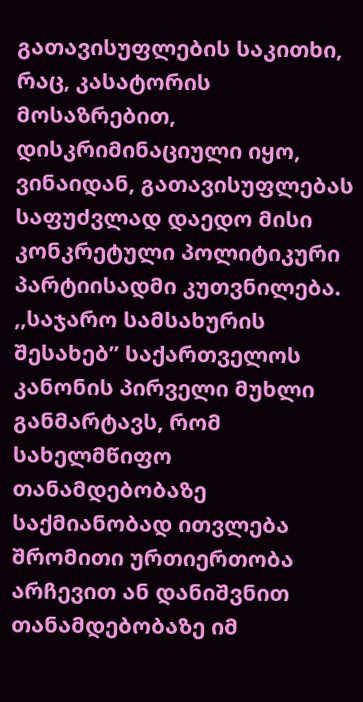გათავისუფლების საკითხი, რაც, კასატორის მოსაზრებით, დისკრიმინაციული იყო, ვინაიდან, გათავისუფლებას საფუძვლად დაედო მისი კონკრეტული პოლიტიკური პარტიისადმი კუთვნილება.
,,საჯარო სამსახურის შესახებ” საქართველოს კანონის პირველი მუხლი განმარტავს, რომ სახელმწიფო თანამდებობაზე საქმიანობად ითვლება შრომითი ურთიერთობა არჩევით ან დანიშვნით თანამდებობაზე იმ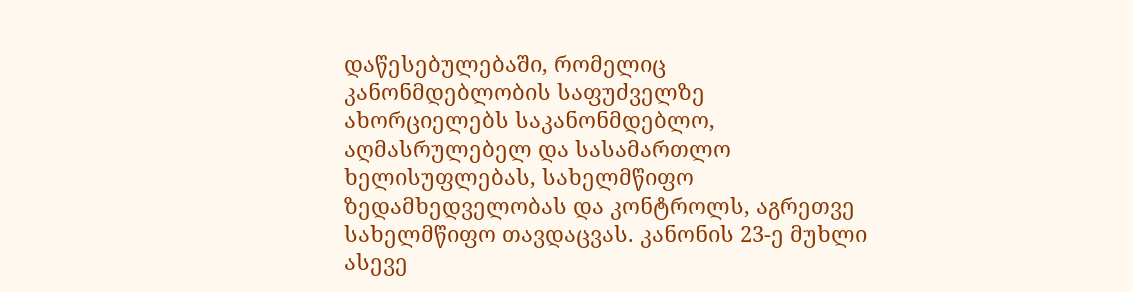დაწესებულებაში, რომელიც კანონმდებლობის საფუძველზე ახორციელებს საკანონმდებლო, აღმასრულებელ და სასამართლო ხელისუფლებას, სახელმწიფო ზედამხედველობას და კონტროლს, აგრეთვე სახელმწიფო თავდაცვას. კანონის 23-ე მუხლი ასევე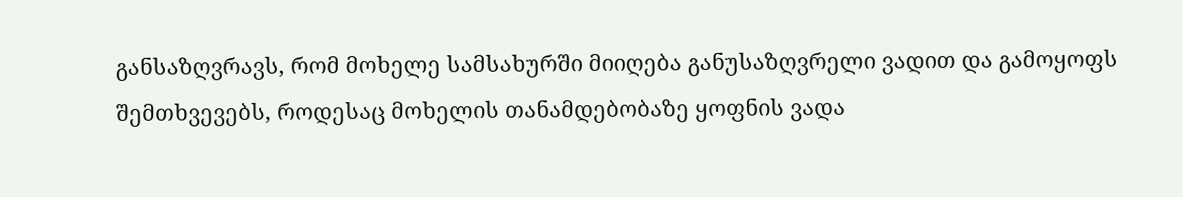განსაზღვრავს, რომ მოხელე სამსახურში მიიღება განუსაზღვრელი ვადით და გამოყოფს შემთხვევებს, როდესაც მოხელის თანამდებობაზე ყოფნის ვადა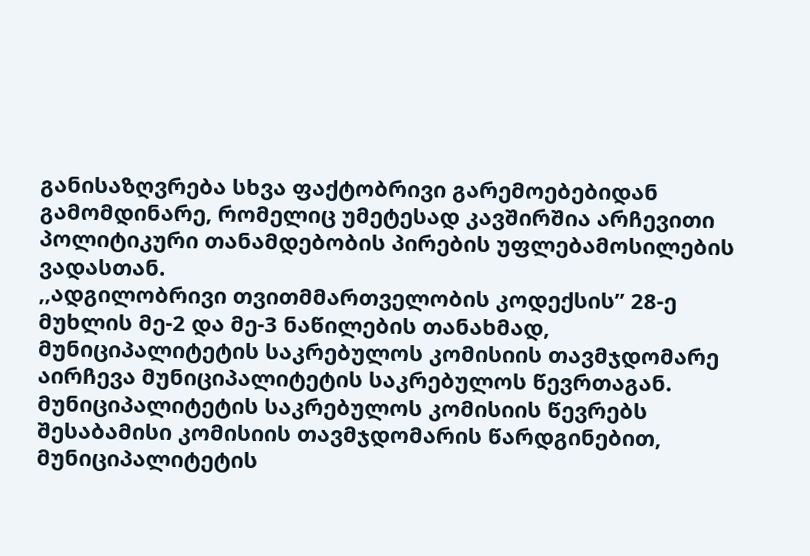განისაზღვრება სხვა ფაქტობრივი გარემოებებიდან გამომდინარე, რომელიც უმეტესად კავშირშია არჩევითი პოლიტიკური თანამდებობის პირების უფლებამოსილების ვადასთან.
,,ადგილობრივი თვითმმართველობის კოდექსის” 28-ე მუხლის მე-2 და მე-3 ნაწილების თანახმად, მუნიციპალიტეტის საკრებულოს კომისიის თავმჯდომარე აირჩევა მუნიციპალიტეტის საკრებულოს წევრთაგან. მუნიციპალიტეტის საკრებულოს კომისიის წევრებს შესაბამისი კომისიის თავმჯდომარის წარდგინებით, მუნიციპალიტეტის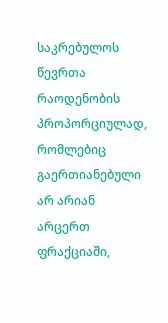საკრებულოს წევრთა რაოდენობის პროპორციულად, რომლებიც გაერთიანებული არ არიან არცერთ ფრაქციაში,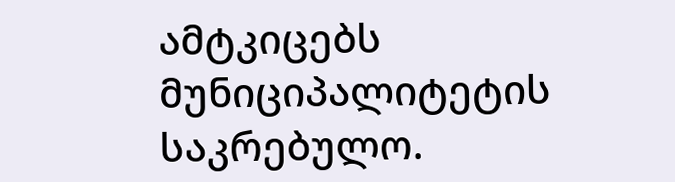ამტკიცებს მუნიციპალიტეტის საკრებულო.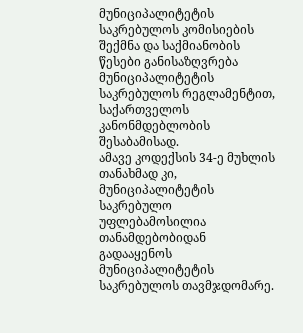მუნიციპალიტეტის საკრებულოს კომისიების შექმნა და საქმიანობის წესები განისაზღვრება მუნიციპალიტეტის საკრებულოს რეგლამენტით, საქართველოს კანონმდებლობის შესაბამისად.
ამავე კოდექსის 34-ე მუხლის თანახმად კი, მუნიციპალიტეტის საკრებულო უფლებამოსილია თანამდებობიდან გადააყენოს მუნიციპალიტეტის საკრებულოს თავმჯდომარე.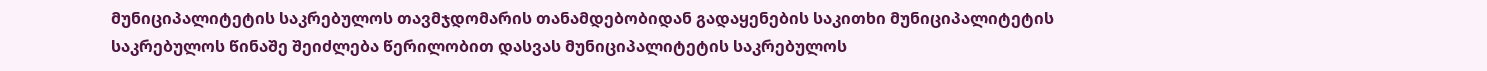მუნიციპალიტეტის საკრებულოს თავმჯდომარის თანამდებობიდან გადაყენების საკითხი მუნიციპალიტეტის საკრებულოს წინაშე შეიძლება წერილობით დასვას მუნიციპალიტეტის საკრებულოს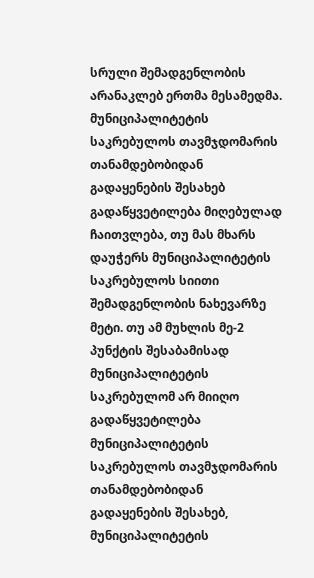სრული შემადგენლობის არანაკლებ ერთმა მესამედმა. მუნიციპალიტეტის საკრებულოს თავმჯდომარის თანამდებობიდან გადაყენების შესახებ გადაწყვეტილება მიღებულად ჩაითვლება, თუ მას მხარს დაუჭერს მუნიციპალიტეტის საკრებულოს სიითი შემადგენლობის ნახევარზე მეტი. თუ ამ მუხლის მე-2 პუნქტის შესაბამისად მუნიციპალიტეტის საკრებულომ არ მიიღო გადაწყვეტილება მუნიციპალიტეტის საკრებულოს თავმჯდომარის თანამდებობიდან გადაყენების შესახებ, მუნიციპალიტეტის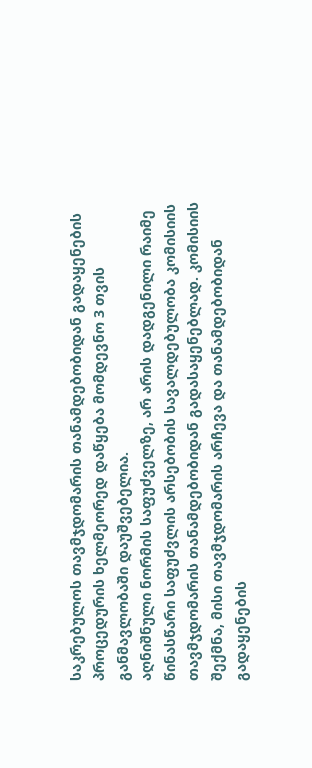საკრებულოს თავმჯდომარის თანამდებობიდან გადაყენების პროცედურის ხელმეორედ დაწყება მომდევნო 3 თვის განმავლობაში დაუშვებელია.
აღნიშნული ნორმის საფუძველზე, არ არის დადგენილი რაიმე წინასწარი საფუძვლის არსებობის სავალდებულობა კომისიის თავმჯდომარის თანამდებობიდან გადასაყენებლად. კომისიის შექმნა, მისი თავმჯდომარის არჩევა და თანამდებობიდან გადაყენების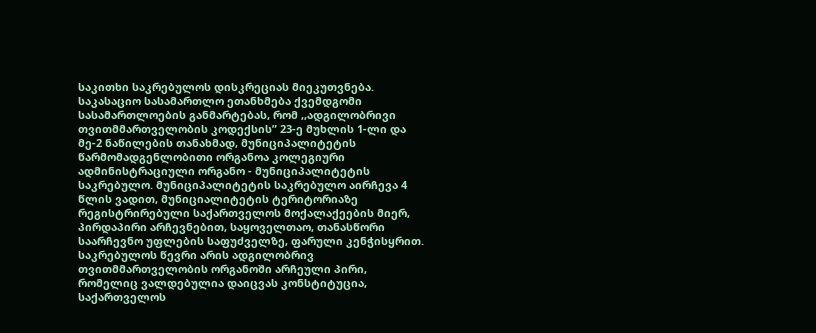საკითხი საკრებულოს დისკრეციას მიეკუთვნება.
საკასაციო სასამართლო ეთანხმება ქვემდგომი სასამართლოების განმარტებას, რომ ,,ადგილობრივი თვითმმართველობის კოდექსის” 23-ე მუხლის 1-ლი და მე-2 ნაწილების თანახმად, მუნიციპალიტეტის წარმომადგენლობითი ორგანოა კოლეგიური ადმინისტრაციული ორგანო - მუნიციპალიტეტის საკრებულო. მუნიციპალიტეტის საკრებულო აირჩევა 4 წლის ვადით, მუნიციალიტეტის ტერიტორიაზე რეგისტრირებული საქართველოს მოქალაქეების მიერ, პირდაპირი არჩევნებით, საყოველთაო, თანასწორი საარჩევნო უფლების საფუძველზე, ფარული კენჭისყრით. საკრებულოს წევრი არის ადგილობრივ თვითმმართველობის ორგანოში არჩეული პირი, რომელიც ვალდებულია დაიცვას კონსტიტუცია, საქართველოს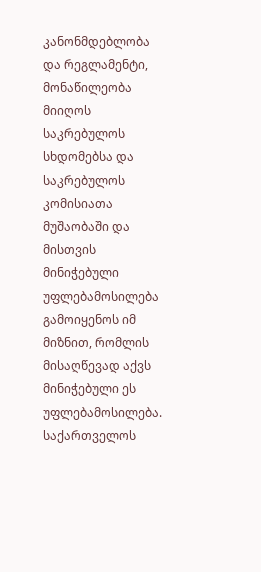კანონმდებლობა და რეგლამენტი, მონაწილეობა მიიღოს საკრებულოს სხდომებსა და საკრებულოს კომისიათა მუშაობაში და მისთვის მინიჭებული უფლებამოსილება გამოიყენოს იმ მიზნით, რომლის მისაღწევად აქვს მინიჭებული ეს უფლებამოსილება. საქართველოს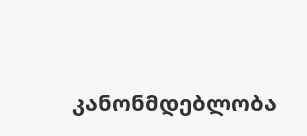კანონმდებლობა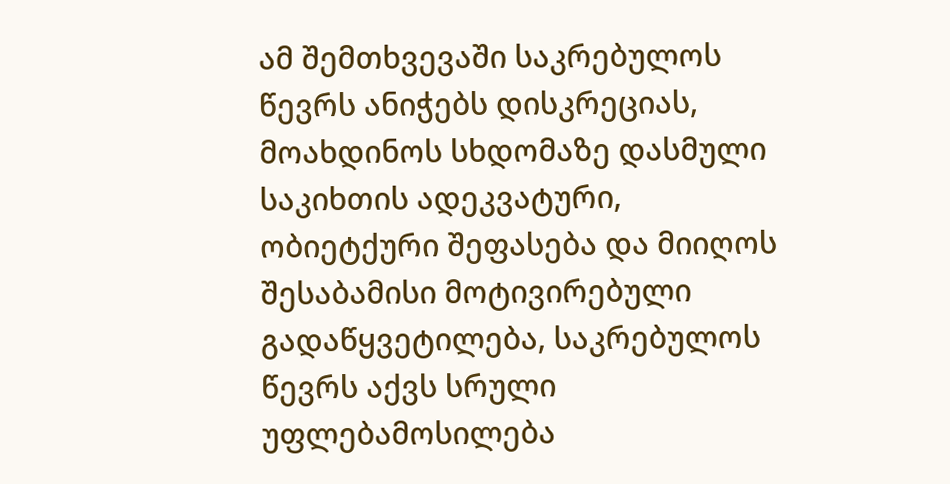ამ შემთხვევაში საკრებულოს წევრს ანიჭებს დისკრეციას, მოახდინოს სხდომაზე დასმული საკიხთის ადეკვატური, ობიეტქური შეფასება და მიიღოს შესაბამისი მოტივირებული გადაწყვეტილება, საკრებულოს წევრს აქვს სრული უფლებამოსილება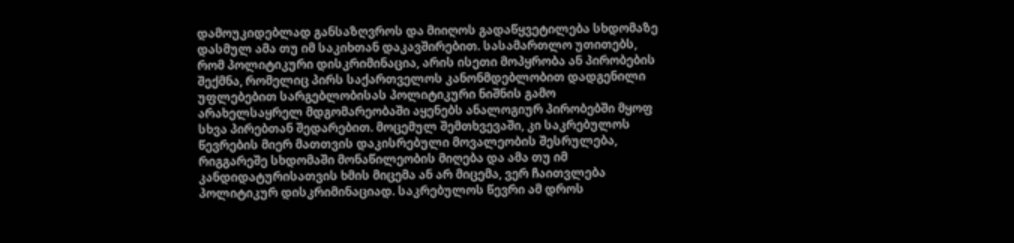დამოუკიდებლად განსაზღვროს და მიიღოს გადაწყვეტილება სხდომაზე დასმულ ამა თუ იმ საკიხთან დაკავშირებით. სასამართლო უთითებს, რომ პოლიტიკური დისკრიმინაცია, არის ისეთი მოპყრობა ან პირობების შექმნა, რომელიც პირს საქართველოს კანონმდებლობით დადგენილი უფლებებით სარგებლობისას პოლიტიკური ნიშნის გამო არახელსაყრელ მდგომარეობაში აყენებს ანალოგიურ პირობებში მყოფ სხვა პირებთან შედარებით. მოცემულ შემთხვევაში, კი საკრებულოს წევრების მიერ მათთვის დაკისრებული მოვალეობის შესრულება, რიგგარეშე სხდომაში მონაწილეობის მიღება და ამა თუ იმ კანდიდატურისათვის ხმის მიცემა ან არ მიცემა, ვერ ჩაითვლება პოლიტიკურ დისკრიმინაციად. საკრებულოს წევრი ამ დროს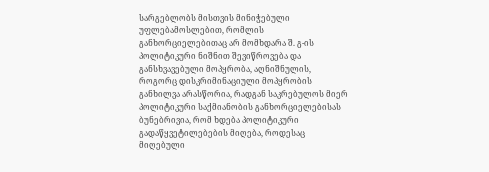სარგებლობს მისთვის მინიჭებული უფლებამოსლებით, რომლის განხორციელებითაც არ მომხდარა შ. გ-ის პოლიტიკური ნიშნით შევიწროვება და განსხვავებული მოპყრობა, აღნიშნულის, როგორც დისკრიმინაციული მოპყრობის განხილვა არასწორია, რადგან საკრებულოს მიერ პოლიტიკური საქმიანობის განხორციელებისას ბუნებრივია, რომ ხდება პოლიტიკური გადაწყვეტილებების მიღება, როდესაც მიღებული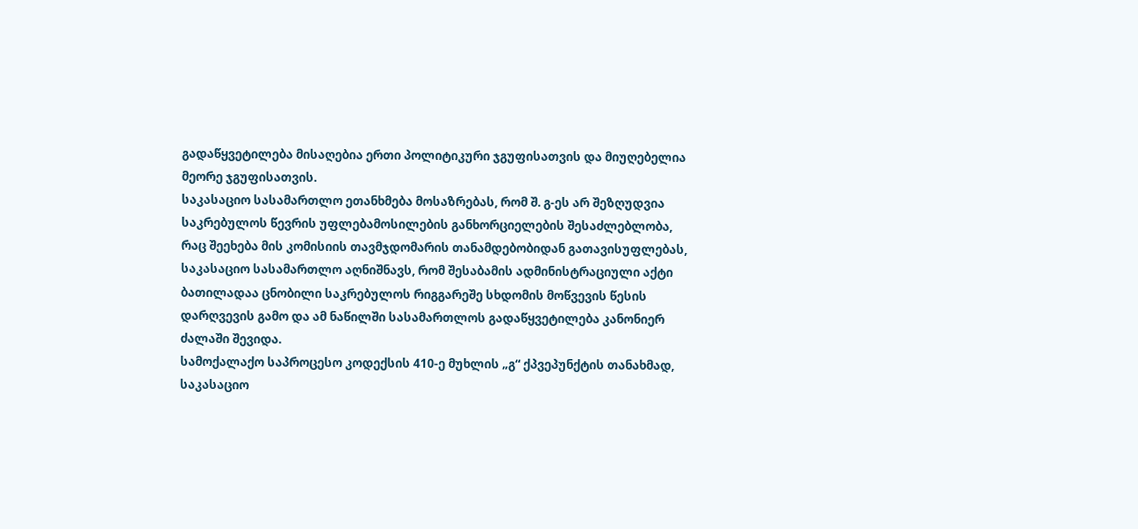გადაწყვეტილება მისაღებია ერთი პოლიტიკური ჯგუფისათვის და მიუღებელია მეორე ჯგუფისათვის.
საკასაციო სასამართლო ეთანხმება მოსაზრებას, რომ შ. გ-ეს არ შეზღუდვია საკრებულოს წევრის უფლებამოსილების განხორციელების შესაძლებლობა, რაც შეეხება მის კომისიის თავმჯდომარის თანამდებობიდან გათავისუფლებას, საკასაციო სასამართლო აღნიშნავს, რომ შესაბამის ადმინისტრაციული აქტი ბათილადაა ცნობილი საკრებულოს რიგგარეშე სხდომის მოწვევის წესის დარღვევის გამო და ამ ნაწილში სასამართლოს გადაწყვეტილება კანონიერ ძალაში შევიდა.
სამოქალაქო საპროცესო კოდექსის 410-ე მუხლის „გ“ ქპვეპუნქტის თანახმად, საკასაციო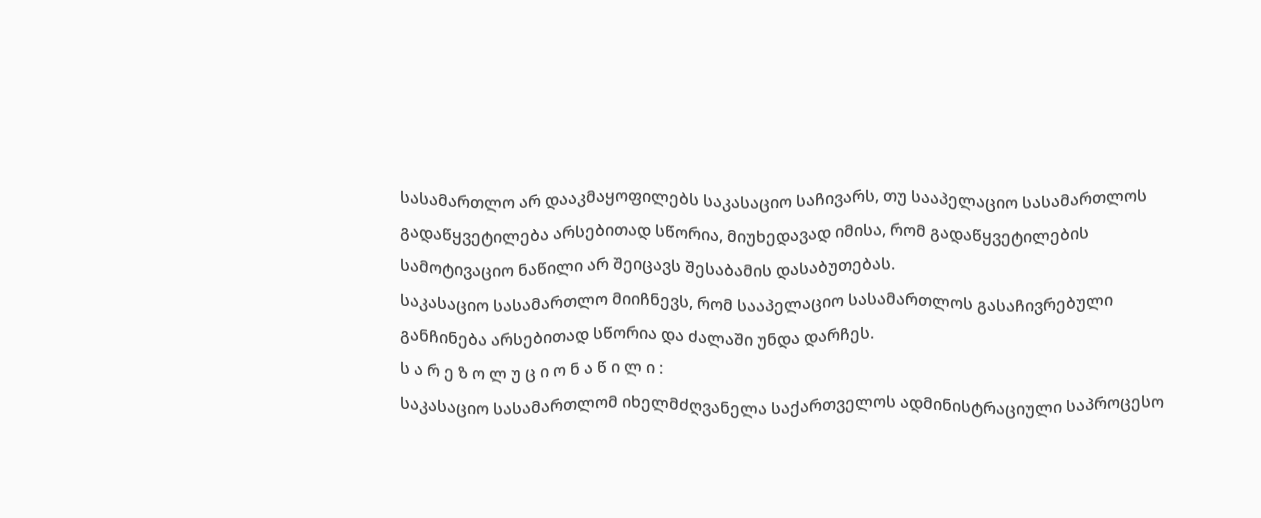სასამართლო არ დააკმაყოფილებს საკასაციო საჩივარს, თუ სააპელაციო სასამართლოს გადაწყვეტილება არსებითად სწორია, მიუხედავად იმისა, რომ გადაწყვეტილების სამოტივაციო ნაწილი არ შეიცავს შესაბამის დასაბუთებას.
საკასაციო სასამართლო მიიჩნევს, რომ სააპელაციო სასამართლოს გასაჩივრებული განჩინება არსებითად სწორია და ძალაში უნდა დარჩეს.
ს ა რ ე ზ ო ლ უ ც ი ო ნ ა წ ი ლ ი :
საკასაციო სასამართლომ იხელმძღვანელა საქართველოს ადმინისტრაციული საპროცესო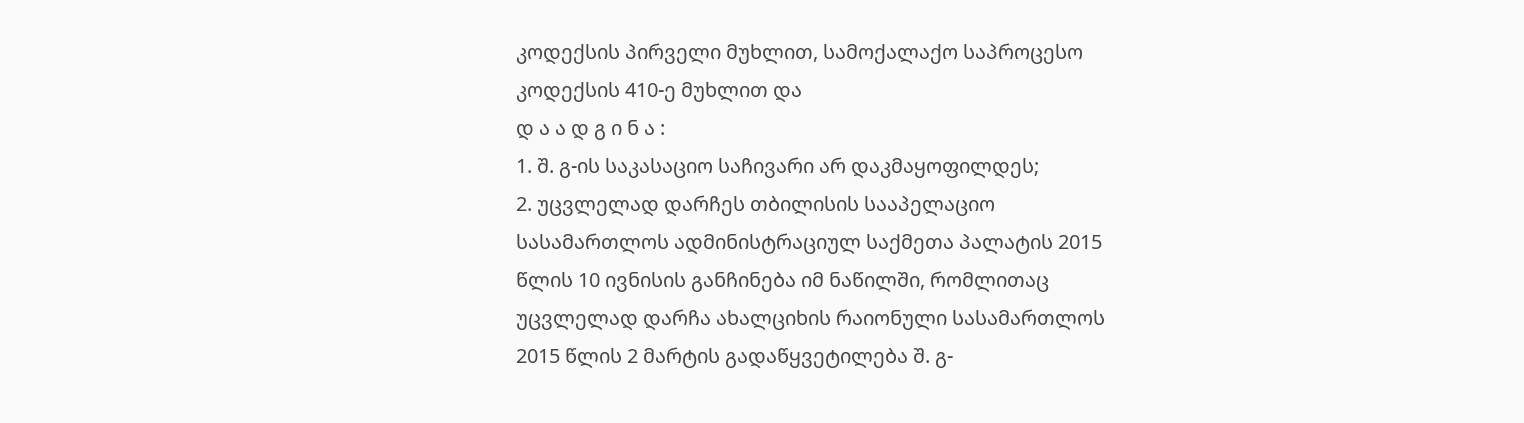კოდექსის პირველი მუხლით, სამოქალაქო საპროცესო კოდექსის 410-ე მუხლით და
დ ა ა დ გ ი ნ ა :
1. შ. გ-ის საკასაციო საჩივარი არ დაკმაყოფილდეს;
2. უცვლელად დარჩეს თბილისის სააპელაციო სასამართლოს ადმინისტრაციულ საქმეთა პალატის 2015 წლის 10 ივნისის განჩინება იმ ნაწილში, რომლითაც უცვლელად დარჩა ახალციხის რაიონული სასამართლოს 2015 წლის 2 მარტის გადაწყვეტილება შ. გ-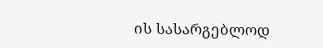ის სასარგებლოდ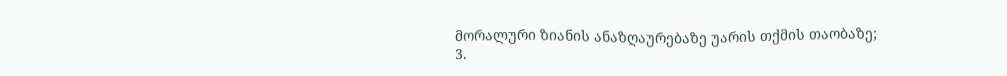მორალური ზიანის ანაზღაურებაზე უარის თქმის თაობაზე;
3.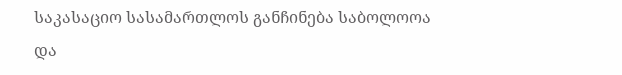საკასაციო სასამართლოს განჩინება საბოლოოა და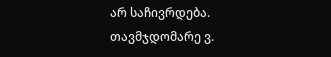არ საჩივრდება.
თავმჯდომარე ვ.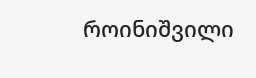როინიშვილი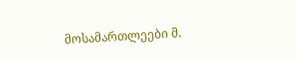მოსამართლეები მ.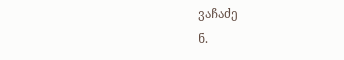ვაჩაძე
ნ.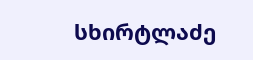სხირტლაძე